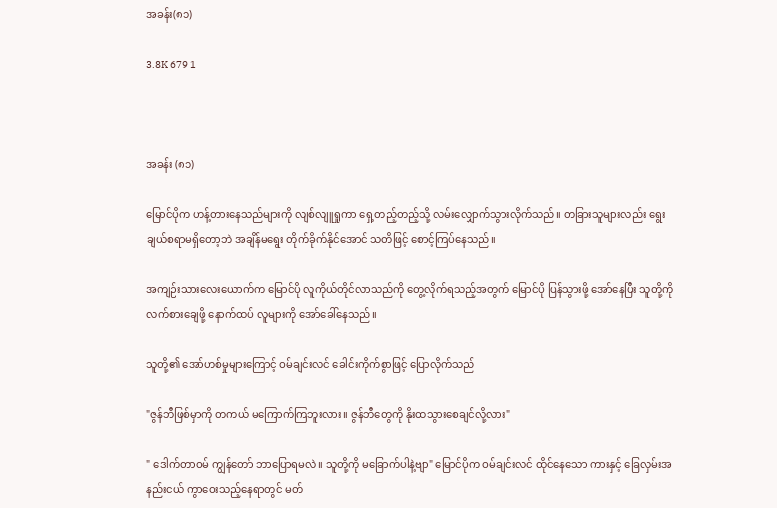အခန်း(၈၁)

3.8K 679 1



အခန်း (၈၁)

မြောင်ပိုက ဟန့်တားနေသည်များကို လျစ်လျူရှုကာ ရှေ့တည့်တည့်သို့ လမ်းလျှောက်သွားလိုက်သည်။ တခြားသူများလည်း ရွေးချယ်စရာမရှိတော့ဘဲ အချိန်မရွေး တိုက်ခိုက်နိုင်အောင် သတိဖြင့် စောင့်ကြပ်နေသည်။

အကျဉ်းသားလေးယောက်က မြောင်ပို လူကိုယ်တိုင်လာသည်ကို တွေ့လိုက်ရသည့်အတွက် မြောင်ပို ပြန်သွားဖို့ အော်နေပြီး သူတို့ကို လက်စားချေဖို့ နောက်ထပ် လူများကို အော်ခေါ်နေသည်။

သူတို့၏ အော်ဟစ်မှုများကြောင့် ဝမ်ချင်းလင် ခေါင်းကိုက်စွာဖြင့် ပြောလိုက်သည်

"ဇွန်ဘီဖြစ်မှာကို တကယ် မကြောက်ကြဘူးလား။ ဇွန်ဘီတွေကို နိုးထသွားစေချင်လို့လား"

" ဒေါက်တာဝမ် ကျွန်တော် ဘာပြောရမလဲ။ သူတို့ကို မခြောက်ပါနဲ့ဗျာ" မြောင်ပိုက ဝမ်ချင်းလင် ထိုင်နေသော ကားနှင့် ခြေလှမ်းအနည်းငယ် ကွာဝေးသည့်နေရာတွင် မတ်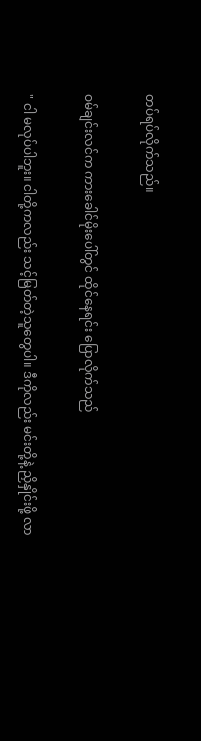တပ်ရပ်လိုက်သည်။

ဝမ်ချင်းလင်က ကားခေါင်မိုးပေါ်တွင် ထိုင်နေရင်း ပြောလိုက်သည်

" ငါ မလုပ်ပါဘူး။ ငါတို့ကလည်း သင့်မြတ်တဲ့သူတွေပါ။ ဒီကိုလည်း မင်းတို့နဲ့ ညှိနှိုင်းဖို့ လာ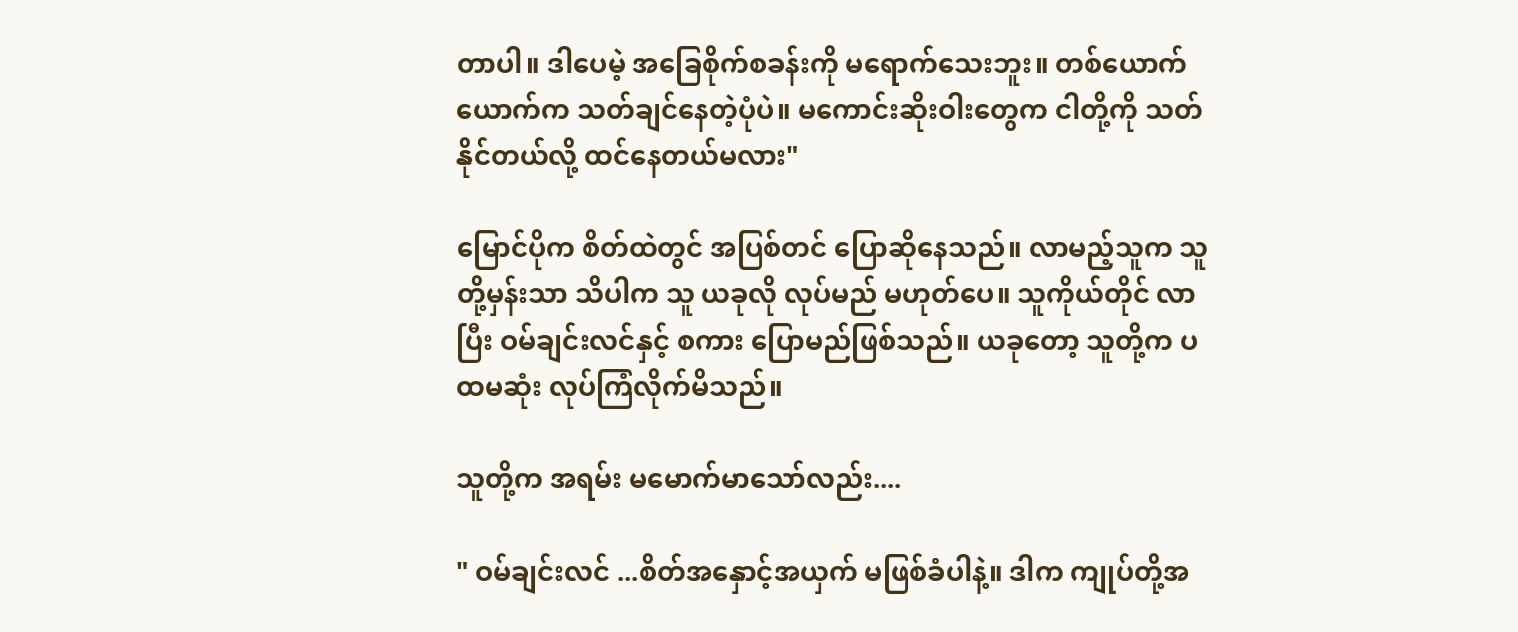တာပါ။ ဒါပေမဲ့ အခြေစိုက်စခန်းကို မရောက်သေးဘူး။ တစ်ယောက်ယောက်က သတ်ချင်နေတဲ့ပုံပဲ။ မကောင်းဆိုးဝါးတွေက ငါတို့ကို သတ်နိုင်တယ်လို့ ထင်နေတယ်မလား"

မြောင်ပိုက စိတ်ထဲတွင် အပြစ်တင် ပြောဆိုနေသည်။ လာမည့်သူက သူတို့မှန်းသာ သိပါက သူ ယခုလို လုပ်မည် မဟုတ်ပေ။ သူကိုယ်တိုင် လာပြီး ဝမ်ချင်းလင်နှင့် စကား ပြောမည်ဖြစ်သည်။ ယခုတော့ သူတို့က ပထမဆုံး လုပ်ကြံလိုက်မိသည်။

သူတို့က အရမ်း မမောက်မာသော်လည်း....

" ဝမ်ချင်းလင် ...စိတ်အနှောင့်အယှက် မဖြစ်ခံပါနဲ့။ ဒါက ကျုပ်တို့အ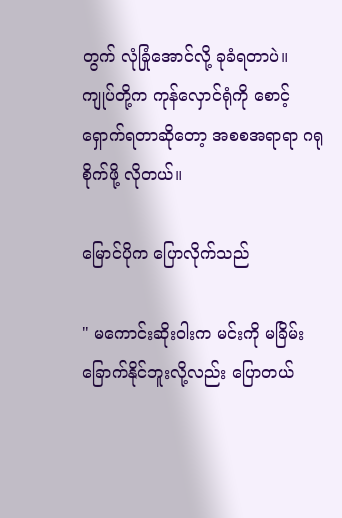တွက် လုံခြုံအောင်လို့ ခုခံရတာပဲ။ ကျုပ်တို့က ကုန်လှောင်ရုံကို စောင့်ရှောက်ရတာဆိုတော့ အစစအရာရာ ဂရုစိုက်ဖို့ လိုတယ်။

မြောင်ပိုက ပြောလိုက်သည်

" မကောင်းဆိုးဝါးက မင်းကို မခြိမ်းခြောက်နိုင်ဘူးလို့လည်း ပြောတယ်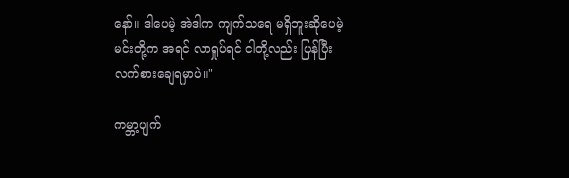နော်။ ဒါပေမဲ့ အဲဒါက ကျက်သရေ မရှိဘူးဆိုပေမဲ့ မင်းတို့က အရင် လာရှုပ်ရင် ငါတို့လည်း ပြန်ပြီး လက်စားချေရမှာပဲ။"

ကမ္ဘာ့ပျက်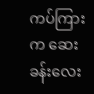ကပ်ကြားက ဆေးခန်းလေး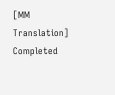[MM Translation] Completed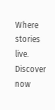Where stories live. Discover now